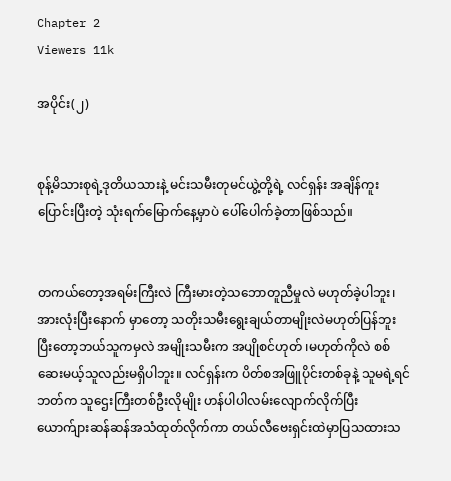Chapter 2
Viewers 11k

အပိုင်း(၂)


စုန့်မိသားစုရဲ့ဒုတိယသားနဲ့ မင်းသမီးတုမင်ယွဲ့တို့ရဲ့ လင်ရှန်း အချိန်ကူးပြောင်းပြီးတဲ့ သုံးရက်မြောက်နေ့မှာပဲ ပေါ်ပေါက်ခဲ့တာဖြစ်သည်။


တကယ်တော့အရမ်းကြီးလဲ ကြီးမားတဲ့သဘောတူညီမှုလဲ မဟုတ်ခဲ့ပါဘူး၊ အားလုံးပြီးနောက် မှာတော့ သတိုးသမီးရွေးချယ်တာမျိုးလဲမဟုတ်ပြန်ဘူး ပြီးတော့ဘယ်သူကမှလဲ အမျိုးသမီးက အပျိုစင်ဟုတ် ၊မဟုတ်ကိုလဲ စစ်ဆေးမယ့်သူလည်းမရှိပါဘူး။ လင်ရှန်းက ပိတ်စအဖြူပိုင်းတစ်ခုနဲ့ သူမရဲ့ရင်ဘတ်က သူဌေးကြီးတစ်ဦးလိုမျိုး ဟန်ပါပါလမ်းလျောက်လိုက်ပြီး ယောက်ျားဆန်ဆန်အသံထုတ်လိုက်ကာ တယ်လီဗေးရှင်းထဲမှာပြသထားသ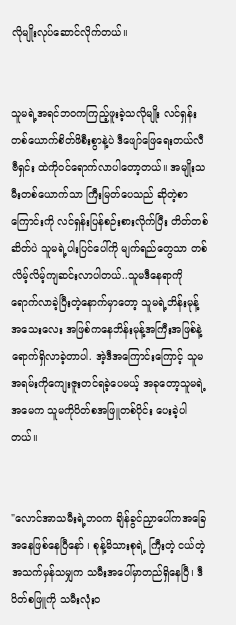လိုမျိုးလုပ်ဆောင်လိုက်တယ်။


သူမရဲ့အရင်ဘဝကကြည့်ဖူးခဲ့သလိုမျိုး လင်ရှန်းတစ်ယောက်စိတ်ဖိစီးစွာနဲ့ပဲ ဒီဖျော်ဖြေရေးတယ်လီဗီရှင်း ထဲကိုဝင်ရောက်လာပါတော့တယ်။ အမျိုးသမီးတစ်ယောက်သာ ကြီးမြတ်ပေသည် ဆိုတဲ့စာကြောင်းကို လင်ရှန်းပြန်စဉ်းစားလိုက်ပြီး တိတ်တစ်ဆိတ်ပဲ သူမရဲ့ပါးပြင်ပေါ်ကို မျက်ရည်တွေသာ တစ်လိမ့်လိမ့်ကျဆင်းလာပါတယ်..သူမဒီနေရာကိုရောက်လာခဲ့ပြီးတဲ့နောက်မှာတော့ သူမရဲ့ဘိန်းမုန့်အသေးလေး အဖြစ်ကနေဘိန်းမုန့်အကြီးအဖြစ်နဲ့ ရောက်ရှိလာခဲ့တာပါ. အဲ့ဒီအကြောင်းကြောင့် သူမအရမ်းကိုကျေးဇူးတင်ရခဲ့ပေမယ့် အခုတော့သူမရဲ့အမေက သူမကိုပိတ်စအဖြူတစ်ပိုင်း ပေးခဲ့ပါတယ်။


"လောင်အာသမီးရဲ့ဘဝက ချိန်ခွင်ညှာပေါ်ကအခြေအနေဖြစ်နေပြီနော် ၊ စုန့်မိသားစုရဲ့ ကြီးတဲ့ ငယ်တဲ့ အသက်မှန်သမျှက သမီးအပေါ်မှာတည်ရှိနေပြီ၊ ဒီပိတ်စဖြူကို သမီးလုံးဝ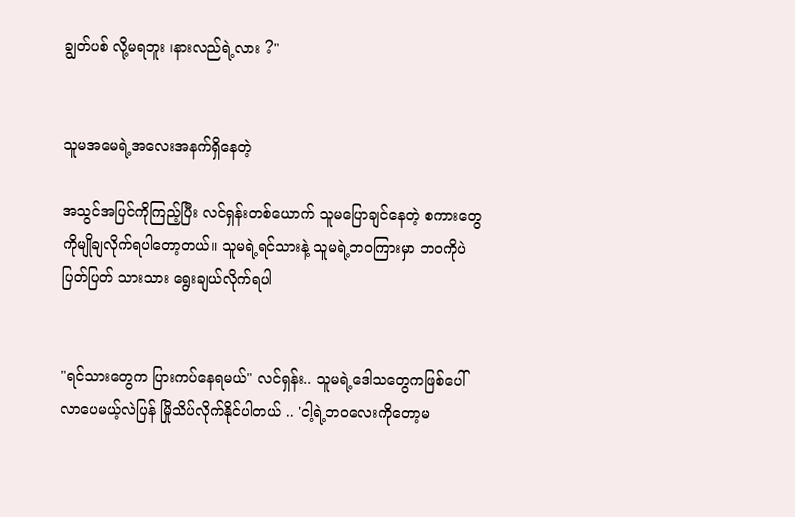ချွတ်ပစ် လို့မရဘူး ၊နားလည်ရဲ့လား ?"


သူမအမေရဲ့အလေးအနက်ရှိနေတဲ့

အသွင်အပြင်ကိုကြည့်ပြီး လင်ရှန်းတစ်ယောက် သူမပြောချင်နေတဲ့ စကားတွေကိုမျိုချလိုက်ရပါတော့တယ်။ သူမရဲ့ရင်သားနဲ့ သူမရဲ့ဘဝကြားမှာ ဘဝကိုပဲပြတ်ပြတ် သားသား ရွေးချယ်လိုက်ရပါ


"ရင်သားတွေက ပြားကပ်နေရမယ်" လင်ရှန်း.. သူမရဲ့ဒေါသတွေကဖြစ်ပေါ်လာပေမယ့်လဲပြန် မြိုသိပ်လိုက်နိုင်ပါတယ် .. 'ငါ့ရဲ့ဘဝလေးကိုတော့မ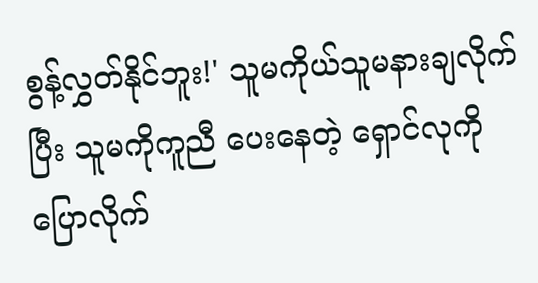စွန့်လွှတ်နိုင်ဘူး!' သူမကိုယ်သူမနားချလိုက်ပြီး သူမကိုကူညီ ပေးနေတဲ့ ရှောင်လုကို ပြောလိုက်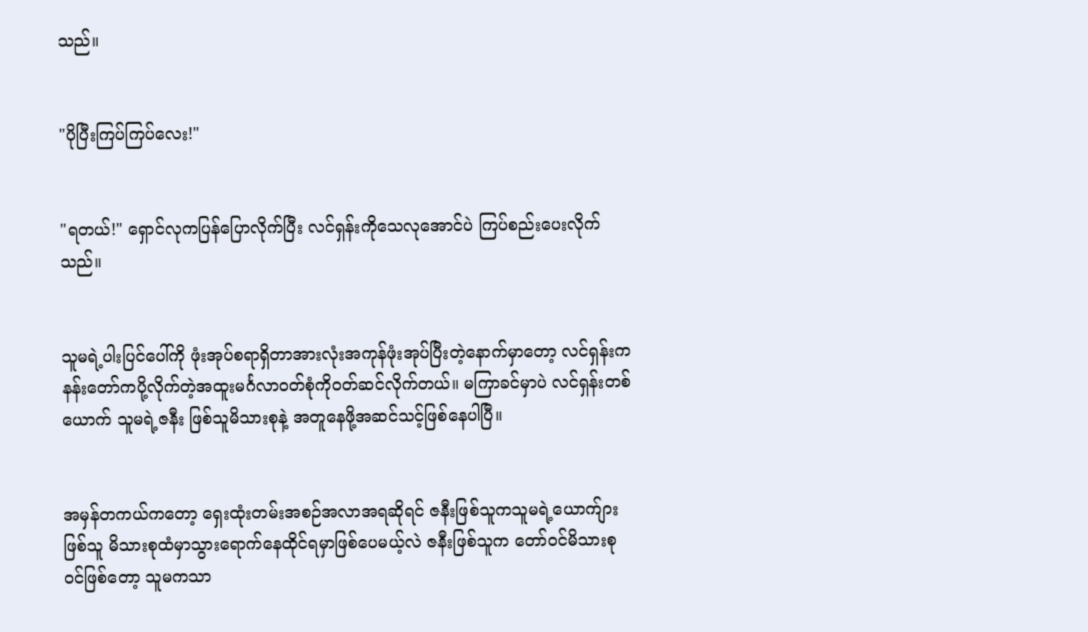သည်။


"ပိုပြီးကြပ်ကြပ်လေး!"


"ရတယ်!" ရှောင်လုကပြန်ပြောလိုက်ပြီး လင်ရှန်းကိုသေလုအောင်ပဲ ကြပ်စည်းပေးလိုက်သည်။


သူမရဲ့ပါးပြင်ပေါ်ကို ဖုံးအုပ်စရာရှိတာအားလုံးအကုန်ဖုံးအုပ်ပြီးတဲ့နောက်မှာတော့ လင်ရှန်းက နန်းတော်ကပို့လိုက်တဲ့အထူးမင်္ဂလာဝတ်စုံကိုဝတ်ဆင်လိုက်တယ်။ မကြာခင်မှာပဲ လင်ရှန်းတစ် ယောက် သူမရဲ့ဇနီး ဖြစ်သူမိသားစုနဲ့ အတူနေဖို့အဆင်သင့်ဖြစ်နေပါပြီ။


အမှန်တကယ်ကတော့ ရှေးထုံးတမ်းအစဉ်အလာအရဆိုရင် ဇနီးဖြစ်သူကသူမရဲ့ယောက်ျားဖြစ်သူ မိသားစုထံမှာသွားရောက်နေထိုင်ရမှာဖြစ်ပေမယ့်လဲ ဇနီးဖြစ်သူက တော်ဝင်မိသားစုဝင်ဖြစ်တော့ သူမကသာ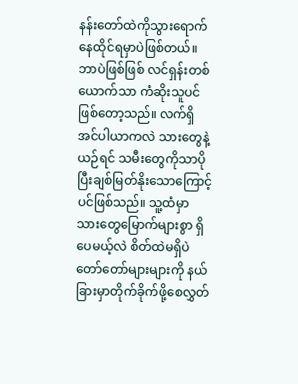နန်းတော်ထဲကိုသွားရောက်နေထိုင်ရမှာပဲဖြစ်တယ်။ ဘာပဲဖြစ်ဖြစ် လင်ရှန်းတစ်ယောက်သာ ကံဆိုးသူပင်ဖြစ်တော့သည်။ လက်ရှိအင်ပါယာကလဲ သားတွေနဲ့ယဉ်ရင် သမီးတွေကိုသာပိုပြီးချစ်မြတ်နိုးသောကြောင့်ပင်ဖြစ်သည်။ သူ့ထံမှာ သားတွေမြောက်များစွာ ရှိပေမယ့်လဲ စိတ်ထဲမရှိပဲတော်တော်များများကို နယ်ခြားမှာတိုက်ခိုက်ဖို့စေလွှတ်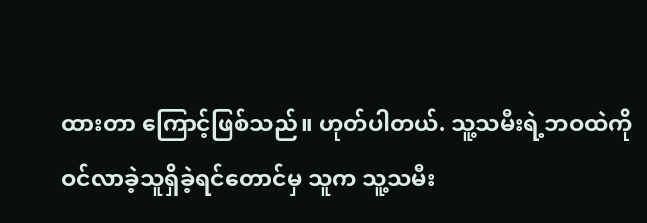ထားတာ ကြောင့်ဖြစ်သည်။ ဟုတ်ပါတယ်. သူ့သမီးရဲ့ဘဝထဲကို ဝင်လာခဲ့သူရှိခဲ့ရင်တောင်မှ သူက သူ့သမီး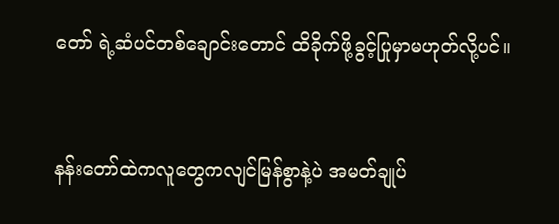တော် ရဲ့ဆံပင်တစ်ချောင်းတောင် ထိခိုက်ဖို့ခွင့်ပြုမှာမဟုတ်လို့ပင်။


နန်းတော်ထဲကလူတွေကလျင်မြန်စွာနဲ့ပဲ အမတ်ချုပ်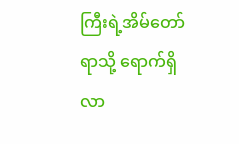ကြီးရဲ့အိမ်တော်ရာသို့ ရောက်ရှိလာ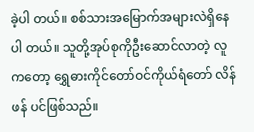ခဲ့ပါ တယ်။ စစ်သားအမြောက်အများလဲရှိနေပါ တယ်။ သူတို့အုပ်စုကိုဦးဆောင်လာတဲ့ လူကတော့ ရွှေဓားကိုင်တော်ဝင်ကိုယ်ရံတော် လိန်ဖန် ပင်ဖြစ်သည်။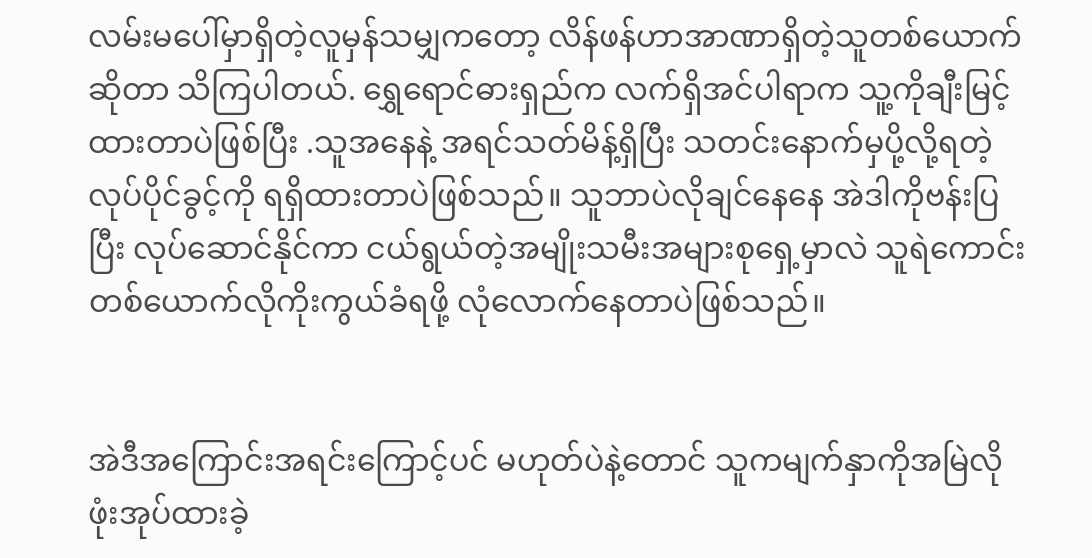လမ်းမပေါ်မှာရှိတဲ့လူမှန်သမျှကတော့ လိန်ဖန်ဟာအာဏာရှိတဲ့သူတစ်ယောက်ဆိုတာ သိကြပါတယ်. ရွှေရောင်ဓားရှည်က လက်ရှိအင်ပါရာက သူ့ကိုချီးမြင့်ထားတာပဲဖြစ်ပြီး .သူအနေနဲ့ အရင်သတ်မိန့်ရှိပြီး သတင်းနောက်မှပို့လို့ရတဲ့ လုပ်ပိုင်ခွင့်ကို ရရှိထားတာပဲဖြစ်သည်။ သူဘာပဲလိုချင်နေနေ အဲဒါကိုဗန်းပြပြီး လုပ်ဆောင်နိုင်ကာ ငယ်ရွယ်တဲ့အမျိုးသမီးအများစုရှေ့မှာလဲ သူရဲကောင်း တစ်ယောက်လိုကိုးကွယ်ခံရဖို့ လုံလောက်နေတာပဲဖြစ်သည်။


အဲဒီအကြောင်းအရင်းကြောင့်ပင် မဟုတ်ပဲနဲ့တောင် သူကမျက်နှာကိုအမြဲလိုဖုံးအုပ်ထားခဲ့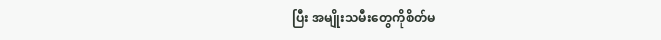ပြီး အမျိုးသမီးတွေကိုစိတ်မ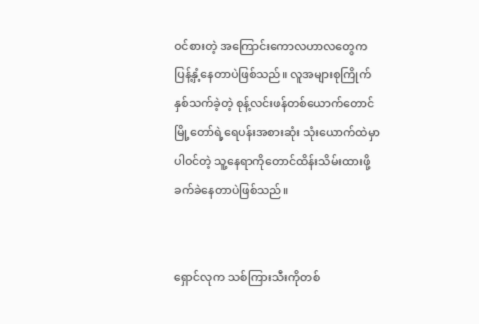ဝင်စားတဲ့ အကြောင်းကောလဟာလတွေက ပြန့်နှံ့နေတာပဲဖြစ်သည်။ လူအများစုကြိုက်နှစ်သက်ခဲ့တဲ့ စုန့်လင်းဖန်တစ်ယောက်တောင် မြို့တော်ရဲ့ရေပန်းအစားဆုံး သုံးယောက်ထဲမှာပါဝင်တဲ့ သူ့နေရာကိုတောင်ထိန်းသိမ်းထားဖို့ခက်ခဲနေတာပဲဖြစ်သည်။


ရှောင်လုက သစ်ကြားသီးကိုတစ်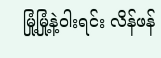မြုံ့မြုံ့နဲ့ဝါးရင်း လိန်ဖန်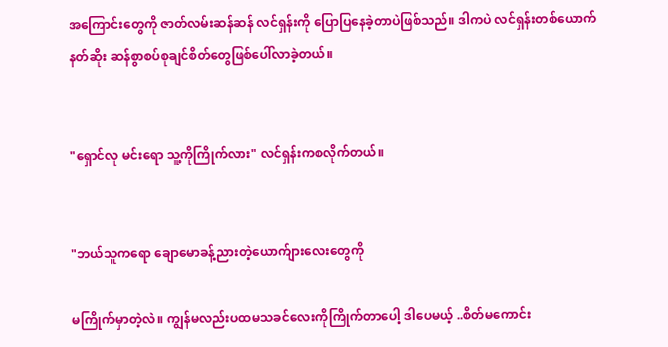အကြောင်းတွေကို ဇာတ်လမ်းဆန်ဆန် လင်ရှန်းကို ပြောပြနေခဲ့တာပဲဖြစ်သည်။ ဒါကပဲ လင်ရှန်းတစ်ယောက် နတ်ဆိုး ဆန်စွာစပ်စုချင်စိတ်တွေဖြစ်ပေါ်လာခဲ့တယ်။


"ရှောင်လု မင်းရော သူ့ကိုကြိုက်လား" လင်ရှန်းကစလိုက်တယ်။


"ဘယ်သူကရော ချောမောခန့်ညားတဲ့ယောက်ျားလေးတွေကို

မကြိုက်မှာတဲ့လဲ။ ကျွန်မလည်းပထမသခင်လေးကိုကြိုက်တာပေါ့ ဒါပေမယ့် ..စိတ်မကောင်း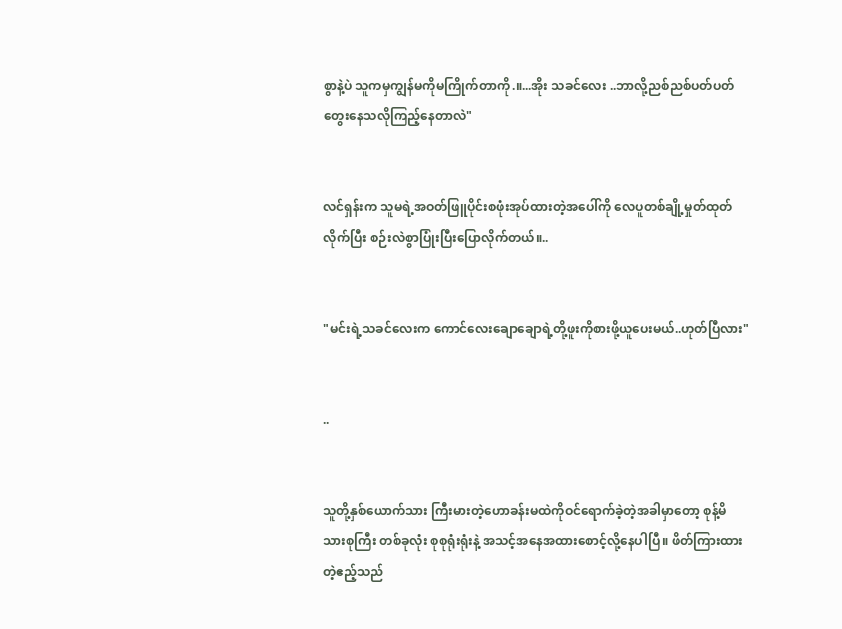စွာနဲ့ပဲ သူကမှကျွန်မကိုမကြိုက်တာကို.။...အိုး သခင်လေး ..ဘာလို့ညစ်ညစ်ပတ်ပတ်တွေးနေသလိုကြည့်နေတာလဲ"


လင်ရှန်းက သူမရဲ့အဝတ်ဖြူပိုင်းစဖုံးအုပ်ထားတဲ့အပေါ်ကို လေပူတစ်ချို့မှုတ်ထုတ်လိုက်ပြီး စဉ်းလဲစွာပြုံးပြီးပြောလိုက်တယ်။..


"မင်းရဲ့သခင်လေးက ကောင်လေးချောချောရဲ့တို့ဖူးကိုစားဖို့ယူပေးမယ်..ဟုတ်ပြီလား"


..


သူတို့နှစ်ယောက်သား ကြီးမားတဲ့ဟောခန်းမထဲကိုဝင်ရောက်ခဲ့တဲ့အခါမှာတော့ စုန့်မိသားစုကြီး တစ်ခုလုံး စုစုရုံးရုံးနဲ့ အသင့်အနေအထားစောင့်လို့နေပါပြီ။ ဖိတ်ကြားထားတဲ့ဧည့်သည်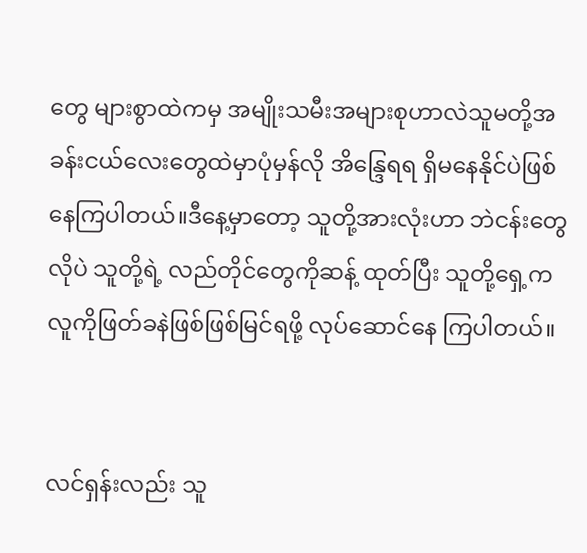တွေ များစွာထဲကမှ အမျိုးသမီးအများစုဟာလဲသူမတို့အခန်းငယ်လေးတွေထဲမှာပုံမှန်လို အိန္ဒြေရရ ရှိမနေနိုင်ပဲဖြစ်နေကြပါတယ်။ဒီနေ့မှာတော့ သူတို့အားလုံးဟာ ဘဲငန်းတွေလိုပဲ သူတို့ရဲ့ လည်တိုင်တွေကိုဆန့် ထုတ်ပြီး သူတို့ရှေ့ကလူကိုဖြတ်ခနဲဖြစ်ဖြစ်မြင်ရဖို့ လုပ်ဆောင်နေ ကြပါတယ်။


လင်ရှန်းလည်း သူ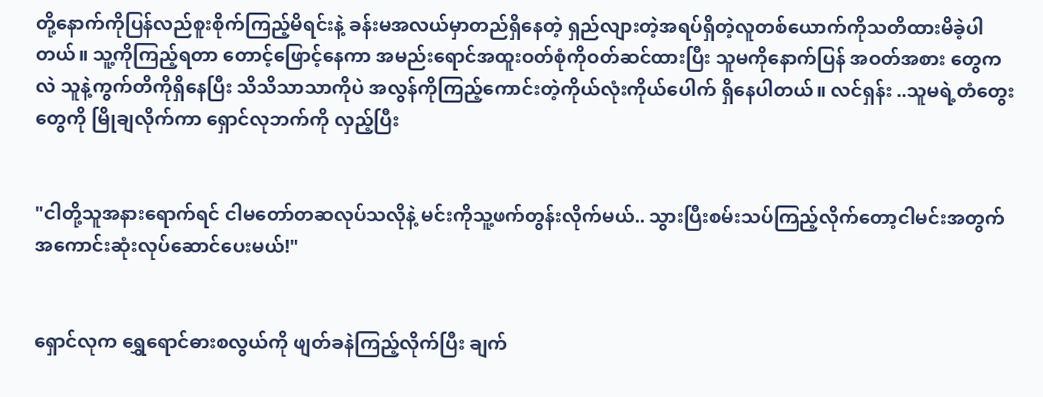တို့နောက်ကိုပြန်လည်စူးစိုက်ကြည့်မိရင်းနဲ့ ခန်းမအလယ်မှာတည်ရှိနေတဲ့ ရှည်လျားတဲ့အရပ်ရှိတဲ့လူတစ်ယောက်ကိုသတိထားမိခဲ့ပါတယ်။ သူ့ကိုကြည့်ရတာ တောင့်ဖြောင့်နေကာ အမည်းရောင်အထူးဝတ်စုံကိုဝတ်ဆင်ထားပြီး သူမကိုနောက်ပြန် အဝတ်အစား တွေကလဲ သူနဲ့ကွက်တိကိုရှိနေပြီး သိသိသာသာကိုပဲ အလွန်ကိုကြည့်ကောင်းတဲ့ကိုယ်လုံးကိုယ်ပေါက် ရှိနေပါတယ်။ လင်ရှန်း ..သူမရဲ့တံတွေးတွေကို မြိုချလိုက်ကာ ရှောင်လုဘက်ကို လှည့်ပြီး


"ငါတို့သူအနားရောက်ရင် ငါမတော်တဆလုပ်သလိုနဲ့ မင်းကိုသူ့ဖက်တွန်းလိုက်မယ်.. သွားပြီးစမ်းသပ်ကြည့်လိုက်တော့ငါမင်းအတွက်အကောင်းဆုံးလုပ်ဆောင်ပေးမယ်!"


ရှောင်လုက ရွှေရောင်ဓားစလွယ်ကို ဖျတ်ခနဲကြည့်လိုက်ပြီး ချက်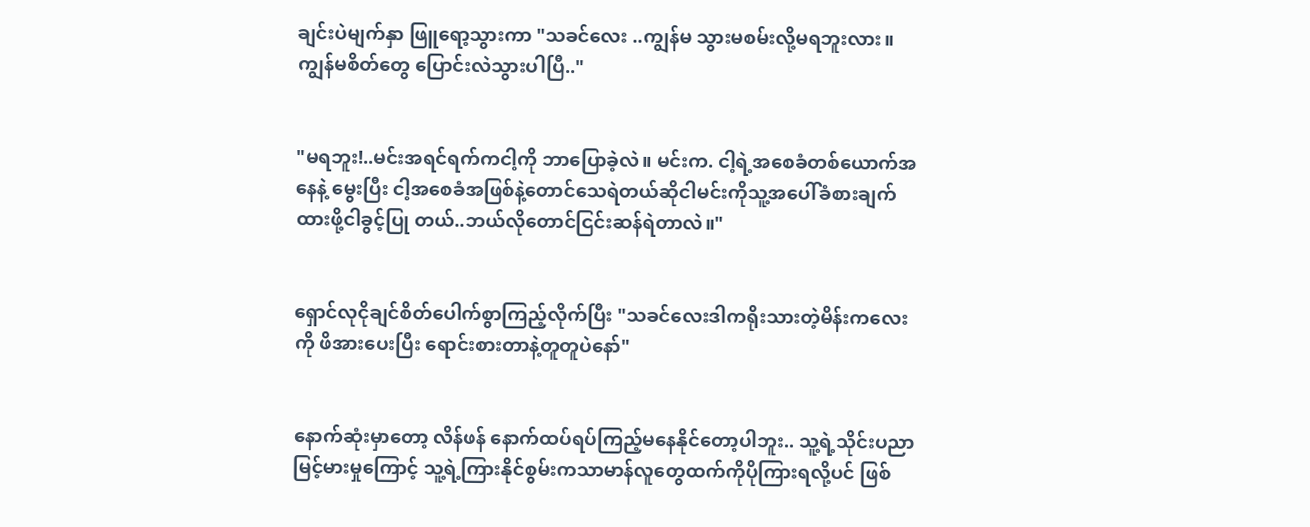ချင်းပဲမျက်နှာ ဖြူရော့သွားကာ "သခင်လေး ..ကျွန်မ သွားမစမ်းလို့မရဘူးလား။ ကျွန်မစိတ်တွေ ပြောင်းလဲသွားပါပြီ.."


"မရဘူး!..မင်းအရင်ရက်ကငါ့ကို ဘာပြောခဲ့လဲ။ မင်းက. ငါ့ရဲ့အစေခံတစ်ယောက်အနေနဲ့ မွေးပြီး ငါ့အစေခံအဖြစ်နဲ့တောင်သေရဲတယ်ဆိုငါမင်းကိုသူ့အပေါ်ခံစားချက်ထားဖို့ငါခွင့်ပြု တယ်..ဘယ်လိုတောင်ငြင်းဆန်ရဲတာလဲ။"


ရှောင်လုငိုချင်စိတ်ပေါက်စွာကြည့်လိုက်ပြီး "သခင်လေးဒါကရိုးသားတဲ့မိန်းကလေးကို ဖိအားပေးပြီး ရောင်းစားတာနဲ့တူတူပဲနော်"


နောက်ဆုံးမှာတော့ လိန်ဖန် နောက်ထပ်ရပ်ကြည့်မနေနိုင်တော့ပါဘူး.. သူ့ရဲ့သိုင်းပညာမြင့်မားမှုကြောင့် သူ့ရဲ့ကြားနိုင်စွမ်းကသာမာန်လူတွေထက်ကိုပိုကြားရလို့ပင် ဖြစ်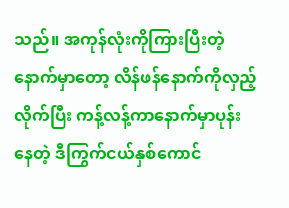သည်။ အကုန်လုံးကိုကြားပြီးတဲ့နောက်မှာတော့ လိန်ဖန်နောက်ကိုလှည့်လိုက်ပြီး ကန့်လန့်ကာနောက်မှာပုန်းနေတဲ့ ဒီကြွက်ငယ်နှစ်ကောင်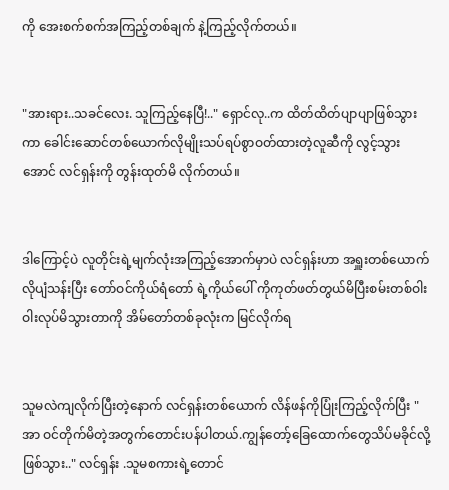ကို အေးစက်စက်အကြည့်တစ်ချက် နဲ့ကြည့်လိုက်တယ်။


"အားရား..သခင်လေး. သူကြည့်နေပြီ!.." ရှောင်လု..က ထိတ်ထိတ်ပျာပျာဖြစ်သွားကာ ခေါင်းဆောင်တစ်ယောက်လိုမျိုးသပ်ရပ်စွာဝတ်ထားတဲ့လူဆီကို လွင့်သွားအောင် လင်ရှန်းကို တွန်းထုတ်မိ လိုက်တယ်။


ဒါကြောင့်ပဲ လူတိုင်းရဲ့မျက်လုံးအကြည့်အောက်မှာပဲ လင်ရှန်းဟာ အရှူးတစ်ယောက်လိုပျံသန်းပြီး တော်ဝင်ကိုယ်ရံတော် ရဲ့ကိုယ်ပေါ် ကိုကုတ်ဖတ်တွယ်မိပြီးစမ်းတစ်ဝါးဝါးလုပ်မိသွားတာကို အိမ်တော်တစ်ခုလုံးက မြင်လိုက်ရ


သူမလဲကျလိုက်ပြီးတဲ့နောက် လင်ရှန်းတစ်ယောက် လိန်ဖန်ကိုပြုံးကြည့်လိုက်ပြီး "အာ ဝင်တိုက်မိတဲ့အတွက်တောင်းပန်ပါတယ်.ကျွန်တော့်ခြေထောက်တွေသိပ်မခိုင်လို့ဖြစ်သွား.." လင်ရှန်း .သူမစကားရဲ့တောင်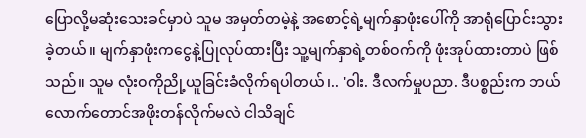ပြောလို့မဆုံးသေးခင်မှာပဲ သူမ အမှတ်တမဲ့နဲ့ အစောင့်ရဲ့မျက်နှာဖုံးပေါ်ကို အာရုံပြောင်းသွားခဲ့တယ်။ မျက်နှာဖုံးကငွေနဲ့ပြုလုပ်ထားပြီး သူ့မျက်နှာရဲ့တစ်ဝက်ကို ဖုံးအုပ်ထားတာပဲ ဖြစ်သည်။ သူမ လုံးဝကိုညို့ယူခြင်းခံလိုက်ရပါတယ်၊.. 'ဝါး. ဒီလက်မှုပညာ. ဒီပစ္စည်းက ဘယ်လောက်တောင်အဖိုးတန်လိုက်မလဲ ငါသိချင်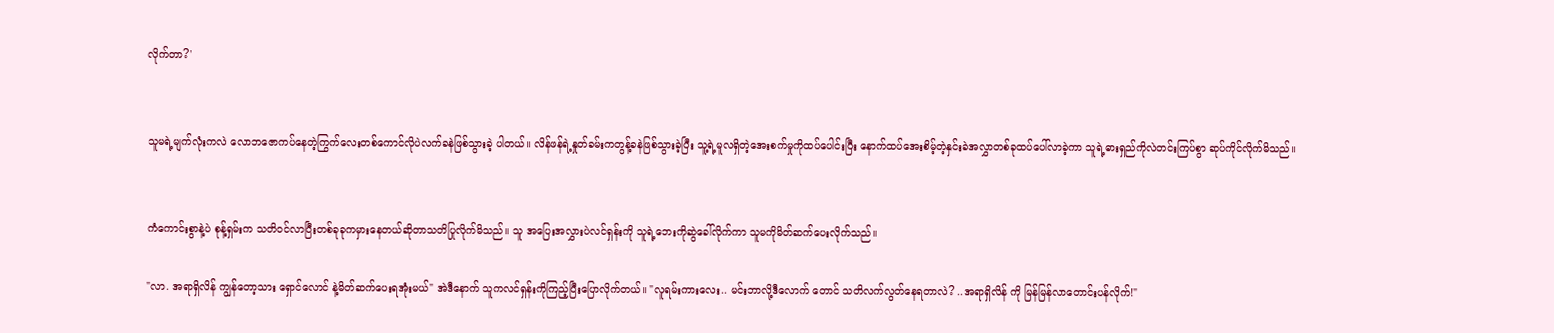လိုက်တာ?'


သူမရဲ့မျက်လုံးကလဲ လောဘဇောကပ်နေတဲ့ကြွက်လေးတစ်ကောင်လိုပဲလက်ခနဲဖြစ်သွားခဲ့ ပါတယ်။ လိန်ဖန်ရဲ့နှုတ်ခမ်းကတွန့်ခနဲဖြစ်သွားခဲ့ပြီး သူ့ရဲ့မူလရှိတဲ့အေးစက်မှုကိုထပ်ပေါင်းပြီး နောက်ထပ်အေးစိမ့်တဲ့နှင်းခဲအလွှာတစ်ခုထပ်ပေါ်လာခဲ့ကာ သူရဲ့ဓားရှည်ကိုလဲတင်းကြပ်စွာ ဆုပ်ကိုင်လိုက်မိသည်။


ကံကောင်းစွာနဲ့ပဲ စုန့်ရှမ်းက သတိဝင်လာပြီးတစ်ခုခုကမှားနေတယ်ဆိုတာသတိပြုလိုက်မိသည်။ သူ အပြေးအလွှားပဲလင်ရှန်းကို သူရဲ့ဘေးကိုဆွဲခေါ်လိုက်ကာ သူမကိုမိတ်ဆက်ပေးလိုက်သည်။

"လာ. အရာရှိလိန် ကျွန်တော့သား ရှောင်လောင် နဲ့မိတ်ဆက်ပေးရအုံးမယ်" အဲဒီနောက် သူကလင်ရှန်းကိုကြည့်ပြီးပြောလိုက်တယ်။ "လူရမ်းကားလေး.. မင်းဘာလို့ဒီလောက် တောင် သတိလက်လွတ်နေရတာလဲ? ..အရာရှိလိန် ကို မြန်မြန်လာတောင်းပန်လိုက်!"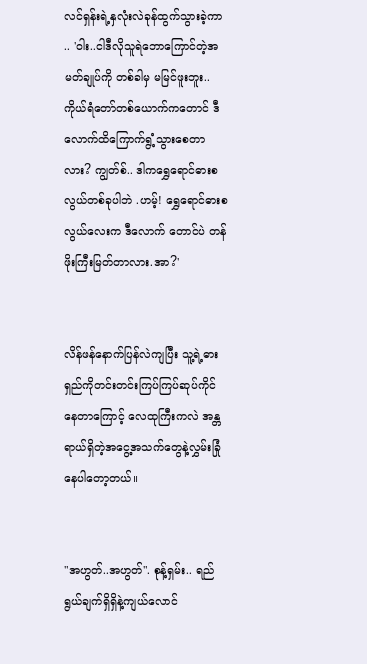လင်ရှန်းရဲ့နှလုံးလဲခုန်ထွက်သွားခဲ့ကာ .. 'ဝါး..ငါဒီလိုသူရဲဘောကြောင်တဲ့အမတ်ချုပ်ကို တစ်ခါမှ မမြင်ဖူးဘူး.. ကိုယ်ရံတော်တစ်ယောက်ကတောင် ဒီလောက်ထိကြောက်ရွံ့သွားစေတာလား? ကျွတ်စ်.. ဒါကရွှေရောင်ဓားစလွယ်တစ်ခုပါဘဲ .ဟမ့်! ရွှေရောင်ဓားစလွယ်လေးက ဒီလောက် တောင်ပဲ တန်ဖိုးကြီးမြတ်တာလား.အာ?'


လိန်ဖန်နောက်ပြန်လဲကျပြီး သူ့ရဲ့ဓားရှည်ကိုတင်းတင်းကြပ်ကြပ်ဆုပ်ကိုင်နေတာကြောင့် လေထုကြီးကလဲ အန္တရာယ်ရှိတဲ့အငွေ့အသက်တွေနဲ့လွှမ်းခြုံနေပါတော့တယ်။


"အဟွတ်..အဟွတ်". စုန့်ရှမ်း.. ရည်ရွယ်ချက်ရှိရှိနဲ့ကျယ်လောင်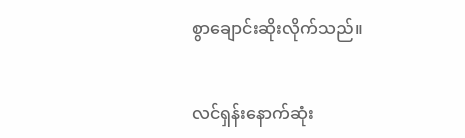စွာချောင်းဆိုးလိုက်သည်။


လင်ရှန်းနောက်ဆုံး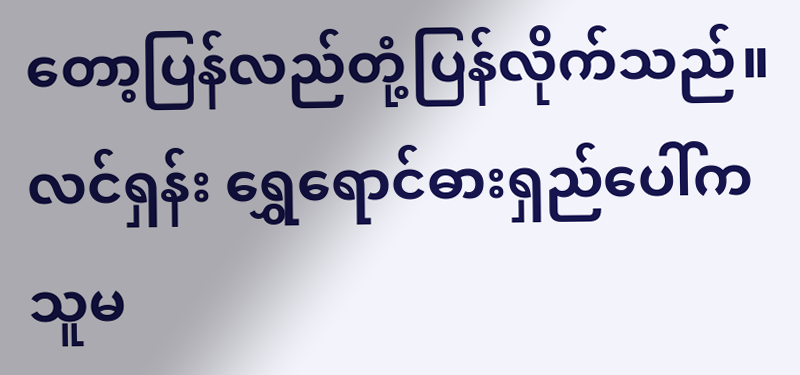တော့ပြန်လည်တုံ့ပြန်လိုက်သည်။ လင်ရှန်း ရွှေရောင်ဓားရှည်ပေါ်က သူမ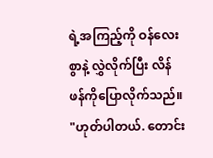ရဲ့အကြည့်ကို ဝန်လေးစွာနဲ့ လွှဲလိုက်ပြီး လိန်ဖန်ကိုပြောလိုက်သည်။ "ဟုတ်ပါတယ်. တောင်း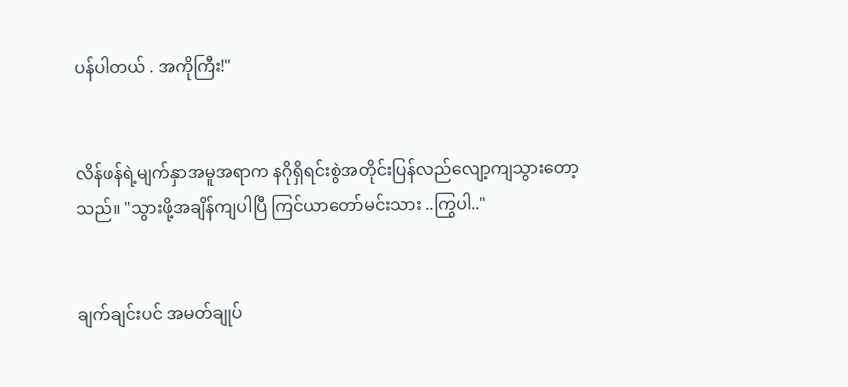ပန်ပါတယ် . အကိုကြီး!"


လိန်ဖန်ရဲ့မျက်နှာအမူအရာက နဂိုရှိရင်းစွဲအတိုင်းပြန်လည်လျော့ကျသွားတော့သည်။ "သွားဖို့အချိန်ကျပါပြီ ကြင်ယာတော်မင်းသား ..ကြွပါ.."


ချက်ချင်းပင် အမတ်ချုပ်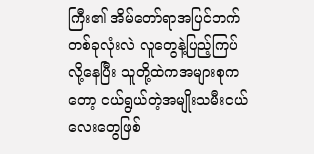ကြီး၏ အိမ်တော်ရာအပြင်ဘက်တစ်ခုလုံးလဲ လူတွေနဲ့ပြည့်ကြပ်လို့နေပြီး သူတို့ထဲကအများစုကတော့ ငယ်ရွယ်တဲ့အမျိုးသမီးငယ်လေးတွေဖြစ်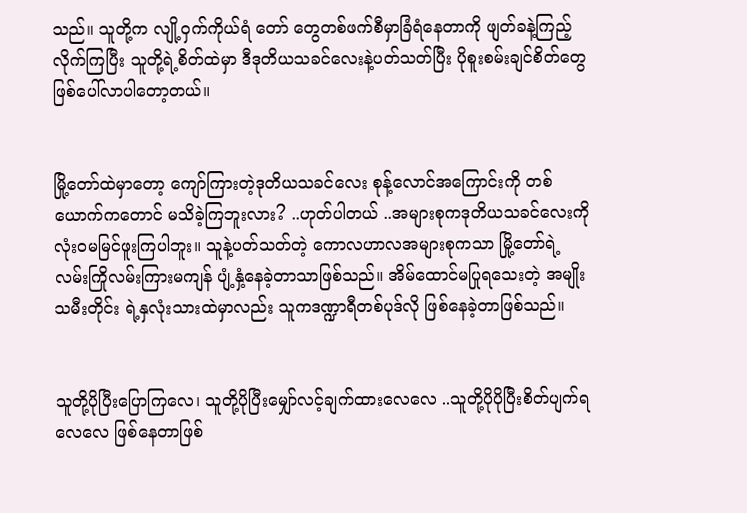သည်။ သူတို့က လျို့ဝှက်ကိုယ်ရံ တော် တွေတစ်ဖက်စီမှာခြံရံနေတာကို ဖျတ်ခနဲ့ကြည့်လိုက်ကြပြီး သူတို့ရဲ့စိတ်ထဲမှာ ဒီဒုတိယသခင်လေးနဲ့ပတ်သတ်ပြီး ပိုစူးစမ်းချင်စိတ်တွေဖြစ်ပေါ်လာပါတော့တယ်။


မြို့တော်ထဲမှာတော့ ကျော်ကြားတဲ့ဒုတိယသခင်လေး စုန့်လောင်အကြောင်းကို တစ်ယောက်ကတောင် မသိခဲ့ကြဘူးလား? ..ဟုတ်ပါတယ် ..အများစုကဒုတိယသခင်လေးကို လုံးဝမမြင်ဖူးကြပါဘူး။ သူနဲ့ပတ်သတ်တဲ့ ကောလဟာလအများစုကသာ မြို့တော်ရဲ့ လမ်းကြိုလမ်းကြားမကျန် ပျံ့နှံ့နေခဲ့တာသာဖြစ်သည်။ အိမ်ထောင်မပြုရသေးတဲ့ အမျိုးသမီးတိုင်း ရဲ့နှလုံးသားထဲမှာလည်း သူကဒဏ္ဍာရီတစ်ပုဒ်လို ဖြစ်နေခဲ့တာဖြစ်သည်။


သူတို့ပိုပြီးပြောကြလေ၊ သူတို့ပိုပြီးမျှော်လင့်ချက်ထားလေလေ ..သူတို့ပိုပိုပြီးစိတ်ပျက်ရလေလေ ဖြစ်နေတာဖြစ်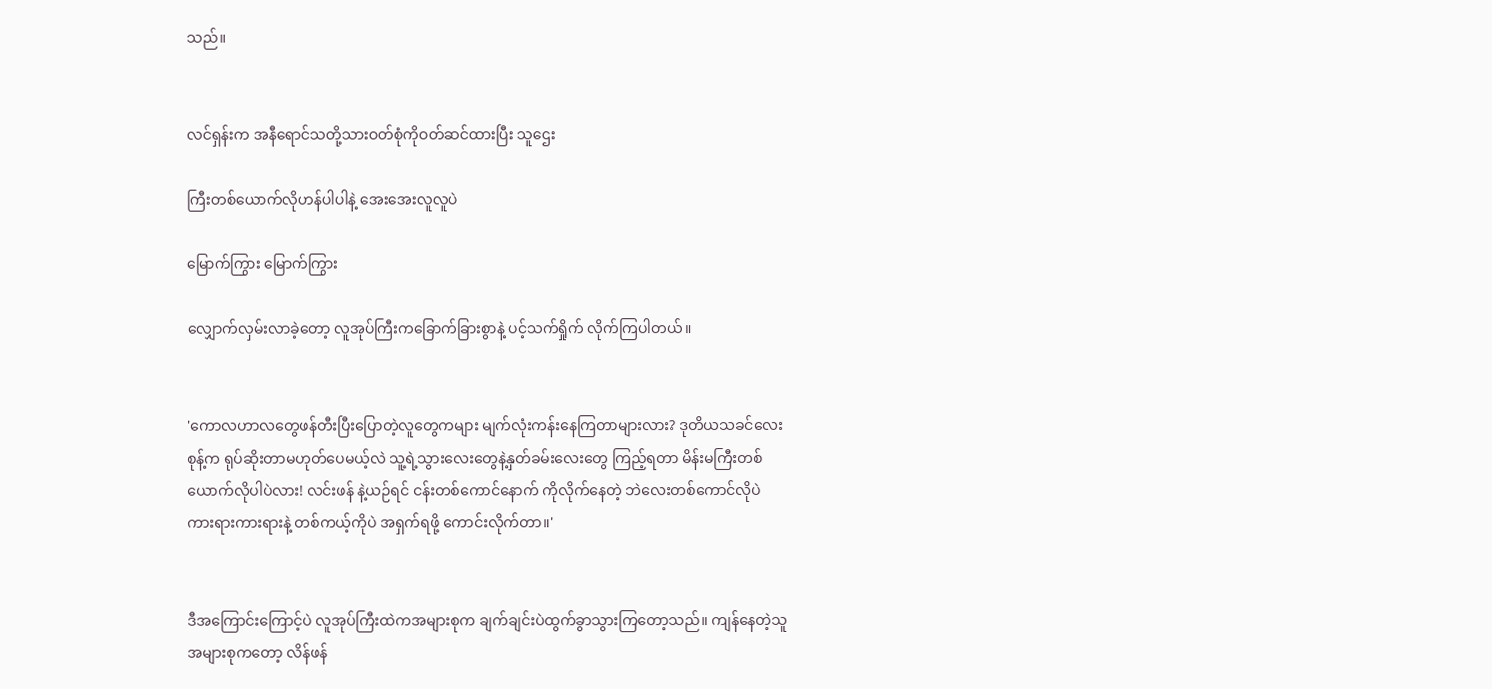သည်။


လင်ရှန်းက အနီရောင်သတို့သားဝတ်စုံကိုဝတ်ဆင်ထားပြီး သူဌေး

ကြီးတစ်ယောက်လိုဟန်ပါပါနဲ့ အေးအေးလူလူပဲ

မြောက်ကြွား မြောက်ကြွား

လျှောက်လှမ်းလာခဲ့တော့ လူအုပ်ကြီးကခြောက်ခြားစွာနဲ့ ပင့်သက်ရှိုက် လိုက်ကြပါတယ်။


'ကောလဟာလတွေဖန်တီးပြီးပြောတဲ့လူတွေကများ မျက်လုံးကန်းနေကြတာများလား? ဒုတိယသခင်လေးစုန့်က ရုပ်ဆိုးတာမဟုတ်ပေမယ့်လဲ သူ့ရဲ့သွားလေးတွေနဲ့နှတ်ခမ်းလေးတွေ ကြည့်ရတာ မိန်းမကြီးတစ်ယောက်လိုပါပဲလား! လင်းဖန် နဲ့ယဉ်ရင် ငန်းတစ်ကောင်နောက် ကိုလိုက်နေတဲ့ ဘဲလေးတစ်ကောင်လိုပဲကားရားကားရားနဲ့ တစ်ကယ့်ကိုပဲ အရှက်ရဖို့ ကောင်းလိုက်တာ။'


ဒီအကြောင်းကြောင့်ပဲ လူအုပ်ကြီးထဲကအများစုက ချက်ချင်းပဲထွက်ခွာသွားကြတော့သည်။ ကျန်နေတဲ့သူအများစုကတော့ လိန်ဖန်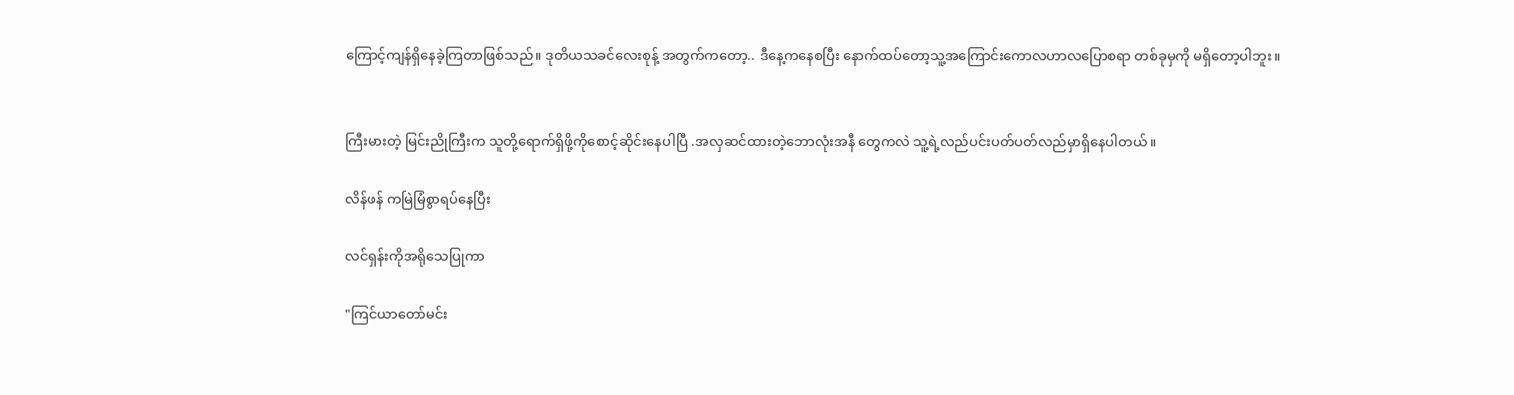ကြောင့်ကျန်ရှိနေခဲ့ကြတာဖြစ်သည်။ ဒုတိယသခင်လေးစုန့် အတွက်ကတော့.. ဒီနေ့ကနေစပြီး နောက်ထပ်တော့သူ့အကြောင်းကောလဟာလပြောစရာ တစ်ခုမှကို မရှိတော့ပါဘူး။


ကြီးမားတဲ့ မြင်းညိုကြီးက သူတို့ရောက်ရှိဖို့ကိုစောင့်ဆိုင်းနေပါပြီ .အလှဆင်ထားတဲ့ဘောလုံးအနီ တွေကလဲ သူ့ရဲ့လည်ပင်းပတ်ပတ်လည်မှာရှိနေပါတယ်။

လိန်ဖန် ကမြဲမြံစွာရပ်နေပြီး

လင်ရှန်းကိုအရိုသေပြုကာ

"ကြင်ယာတော်မင်း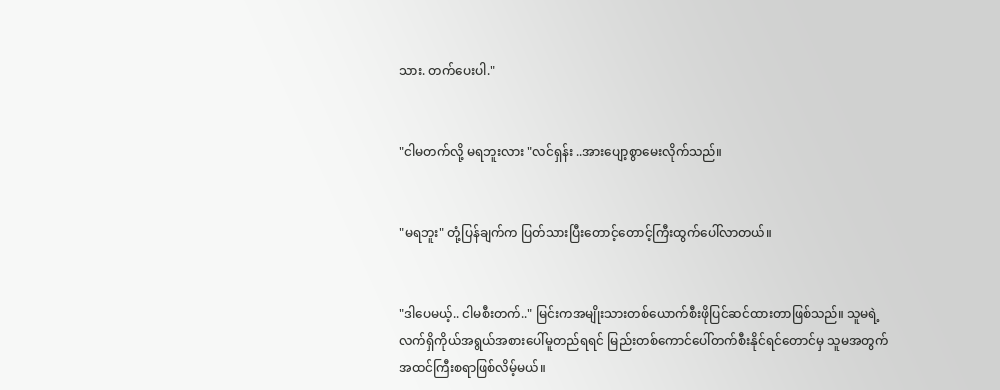သား. တက်ပေးပါ."


"ငါမတက်လို့ မရဘူးလား "လင်ရှန်း ..အားပျော့စွာမေးလိုက်သည်။


"မရဘူး" တုံ့ပြန်ချက်က ပြတ်သားပြီးတောင့်တောင့်ကြီးထွက်ပေါ်လာတယ်။


"ဒါပေမယ့်.. ငါမစီးတက်.." မြင်းကအမျိုးသားတစ်ယောက်စီးဖိုပြင်ဆင်ထားတာဖြစ်သည်။ သူမရဲ့လက်ရှိကိုယ်အရွယ်အစားပေါ်မူတည်ရရင် မြည်းတစ်ကောင်ပေါ်တက်စီးနိုင်ရင်တောင်မှ သူမအတွက် အထင်ကြီးစရာဖြစ်လိမ့်မယ်။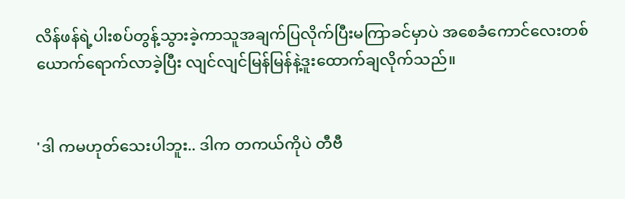လိန်ဖန်ရဲ့ပါးစပ်တွန့်သွားခဲ့ကာသူအချက်ပြလိုက်ပြီးမကြာခင်မှာပဲ အစေခံကောင်လေးတစ် ယောက်ရောက်လာခဲ့ပြီး လျင်လျင်မြန်မြန်နဲ့ဒူးထောက်ချလိုက်သည်။


'ဒါ ကမဟုတ်သေးပါဘူး.. ဒါက တကယ်ကိုပဲ တီဗီ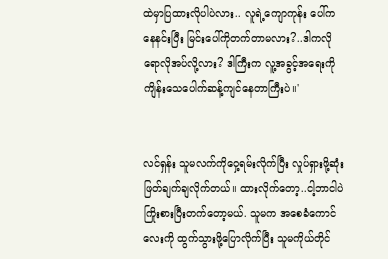ထဲမှာပြထားလိုပါပဲလား.. လူရဲ့ကျောကုန်း ပေါ်ကနေနင်းပြီး မြင်းပေါ်ကိုတက်တာမလား?..ဒါကလိုရောလိုအပ်လို့လား? ဒါကြီးက လူ့အခွင့်အရေးကို ကျိန်းသေပေါက်ဆန့်ကျင်နေတာကြီးပဲ။'


လင်ရှန်း သူမလက်ကိုဝှေ့ရမ်းလိုက်ပြီး လှုပ်ရှားဖို့ဆုံးဖြတ်ချက်ချလိုက်တယ်။ ထားလိုက်တော့..ငါ့ဘာငါပဲကြိုးစားပြီးတက်တော့မယ်. သူမက အစေခံကောင်လေးကို ထွက်သွားဖို့ပြောလိုက်ပြီး သူမကိုယ်တိုင်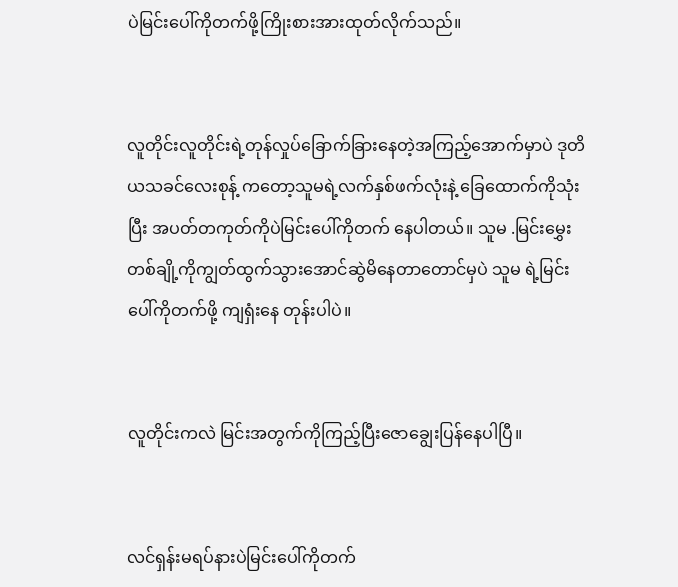ပဲမြင်းပေါ်ကိုတက်ဖို့ကြိုးစားအားထုတ်လိုက်သည်။


လူတိုင်းလူတိုင်းရဲ့တုန်လှုပ်ခြောက်ခြားနေတဲ့အကြည့်အောက်မှာပဲ ဒုတိယသခင်လေးစုန့် ကတော့သူမရဲ့လက်နှစ်ဖက်လုံးနဲ့ ခြေထောက်ကိုသုံးပြီး အပတ်တကုတ်ကိုပဲမြင်းပေါ်ကိုတက် နေပါတယ်။ သူမ .မြင်းမွှေးတစ်ချို့ကိုကျွတ်ထွက်သွားအောင်ဆွဲမိနေတာတောင်မှပဲ သူမ ရဲ့မြင်းပေါ်ကိုတက်ဖို့ ကျရှံးနေ တုန်းပါပဲ။


လူတိုင်းကလဲ မြင်းအတွက်ကိုကြည့်ပြီးဇောချွေးပြန်နေပါပြီ။


လင်ရှန်းမရပ်နားပဲမြင်းပေါ်ကိုတက်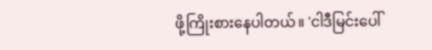ဖို့ကြိုးစားနေပါတယ်။ 'ငါဒီမြင်းပေါ်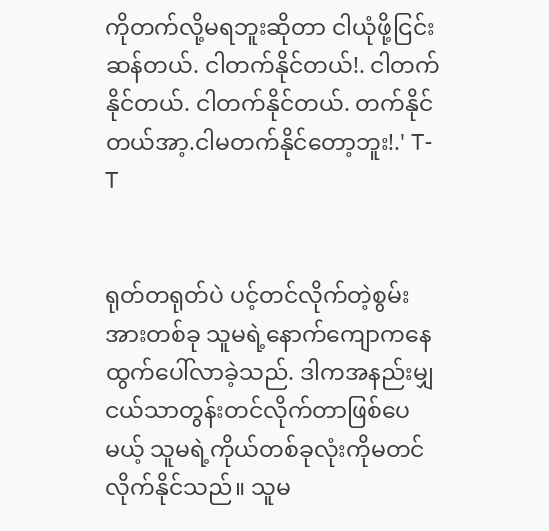ကိုတက်လို့မရဘူးဆိုတာ ငါယုံဖို့ငြင်းဆန်တယ်. ငါတက်နိုင်တယ်!. ငါတက်နိုင်တယ်. ငါတက်နိုင်တယ်. တက်နိုင်တယ်အာ့.ငါမတက်နိုင်တော့ဘူး!.' T-T


ရုတ်တရုတ်ပဲ ပင့်တင်လိုက်တဲ့စွမ်းအားတစ်ခု သူမရဲ့နောက်ကျောကနေ ထွက်ပေါ်လာခဲ့သည်. ဒါကအနည်းမျှငယ်သာတွန်းတင်လိုက်တာဖြစ်ပေမယ့် သူမရဲ့ကိုယ်တစ်ခုလုံးကိုမတင်လိုက်နိုင်သည်။ သူမ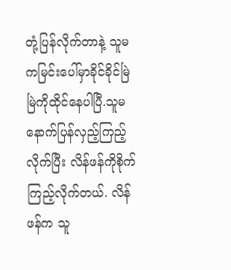တုံ့ပြန်လိုက်တာနဲ့ သူမကမြင်းပေါ်မှာခိုင်ခိုင်မြဲမြဲကိုထိုင်နေပါပြီ.သူမနောက်ပြန်လှည့်ကြည့် လိုက်ပြီး လိန်ဖန်ကိုစိုက်ကြည့်လိုက်တယ်. လိန်ဖန်က သူ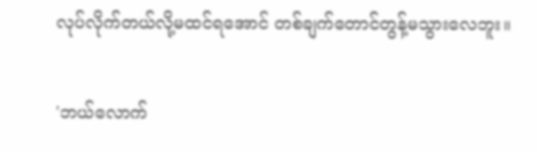လုပ်လိုက်တယ်လို့မထင်ရအောင် တစ်ချက်တောင်တွန့်မသွားလေဘူး။


'ဘယ်လောက်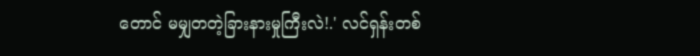တောင် မမျှတတဲ့ခြားနားမှုကြီးလဲ!.' လင်ရှန်းတစ်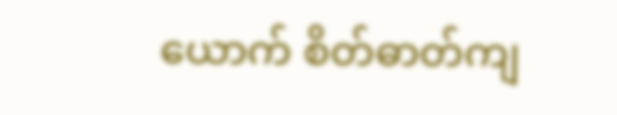ယောက် စိတ်ဓာတ်ကျ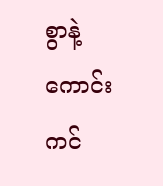စွာနဲ့ ကောင်းကင်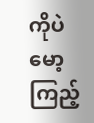ကိုပဲ မော့ကြည့်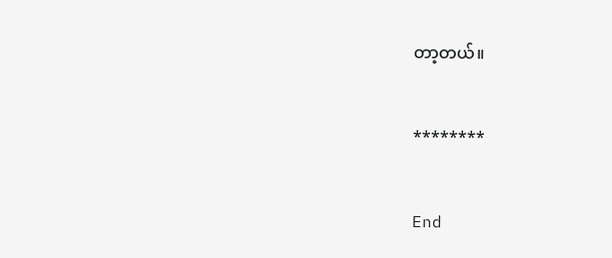တာ့တယ်။


********


End